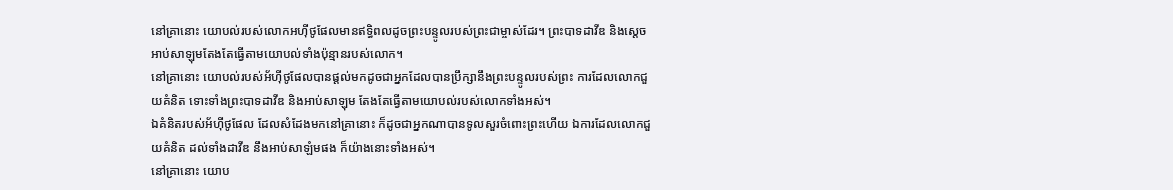នៅគ្រានោះ យោបល់របស់លោកអហ៊ីថូផែលមានឥទ្ធិពលដូចព្រះបន្ទូលរបស់ព្រះជាម្ចាស់ដែរ។ ព្រះបាទដាវីឌ និងស្ដេចអាប់សាឡុមតែងតែធ្វើតាមយោបល់ទាំងប៉ុន្មានរបស់លោក។
នៅគ្រានោះ យោបល់របស់អ័ហ៊ីថូផែលបានផ្ដល់មកដូចជាអ្នកដែលបានប្រឹក្សានឹងព្រះបន្ទូលរបស់ព្រះ ការដែលលោកជួយគំនិត ទោះទាំងព្រះបាទដាវីឌ និងអាប់សាឡុម តែងតែធ្វើតាមយោបល់របស់លោកទាំងអស់។
ឯគំនិតរបស់អ័ហ៊ីថូផែល ដែលសំដែងមកនៅគ្រានោះ ក៏ដូចជាអ្នកណាបានទូលសួរចំពោះព្រះហើយ ឯការដែលលោកជួយគំនិត ដល់ទាំងដាវីឌ នឹងអាប់សាឡំមផង ក៏យ៉ាងនោះទាំងអស់។
នៅគ្រានោះ យោប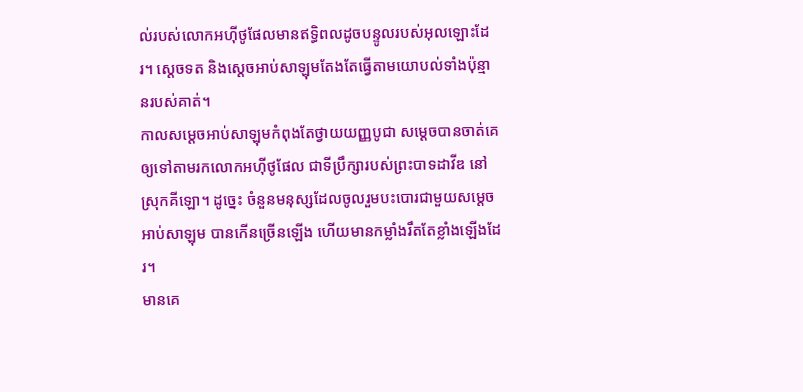ល់របស់លោកអហ៊ីថូផែលមានឥទ្ធិពលដូចបន្ទូលរបស់អុលឡោះដែរ។ ស្តេចទត និងស្តេចអាប់សាឡុមតែងតែធ្វើតាមយោបល់ទាំងប៉ុន្មានរបស់គាត់។
កាលសម្ដេចអាប់សាឡុមកំពុងតែថ្វាយយញ្ញបូជា សម្ដេចបានចាត់គេឲ្យទៅតាមរកលោកអហ៊ីថូផែល ជាទីប្រឹក្សារបស់ព្រះបាទដាវីឌ នៅស្រុកគីឡោ។ ដូច្នេះ ចំនួនមនុស្សដែលចូលរួមបះបោរជាមួយសម្ដេចអាប់សាឡុម បានកើនច្រើនឡើង ហើយមានកម្លាំងរឹតតែខ្លាំងឡើងដែរ។
មានគេ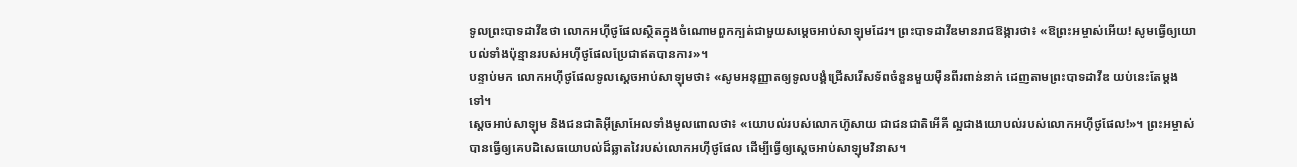ទូលព្រះបាទដាវីឌថា លោកអហ៊ីថូផែលស្ថិតក្នុងចំណោមពួកក្បត់ជាមួយសម្ដេចអាប់សាឡុមដែរ។ ព្រះបាទដាវីឌមានរាជឱង្ការថា៖ «ឱព្រះអម្ចាស់អើយ! សូមធ្វើឲ្យយោបល់ទាំងប៉ុន្មានរបស់អហ៊ីថូផែលប្រែជាឥតបានការ»។
បន្ទាប់មក លោកអហ៊ីថូផែលទូលស្ដេចអាប់សាឡុមថា៖ «សូមអនុញ្ញាតឲ្យទូលបង្គំជ្រើសរើសទ័ពចំនួនមួយម៉ឺនពីរពាន់នាក់ ដេញតាមព្រះបាទដាវីឌ យប់នេះតែម្ដងទៅ។
ស្ដេចអាប់សាឡុម និងជនជាតិអ៊ីស្រាអែលទាំងមូលពោលថា៖ «យោបល់របស់លោកហ៊ូសាយ ជាជនជាតិអើគី ល្អជាងយោបល់របស់លោកអហ៊ីថូផែល!»។ ព្រះអម្ចាស់បានធ្វើឲ្យគេបដិសេធយោបល់ដ៏ឆ្លាតវៃរបស់លោកអហ៊ីថូផែល ដើម្បីធ្វើឲ្យស្ដេចអាប់សាឡុមវិនាស។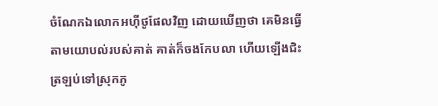ចំណែកឯលោកអហ៊ីថូផែលវិញ ដោយឃើញថា គេមិនធ្វើតាមយោបល់របស់គាត់ គាត់ក៏ចងកែបលា ហើយឡើងជិះត្រឡប់ទៅស្រុកភូ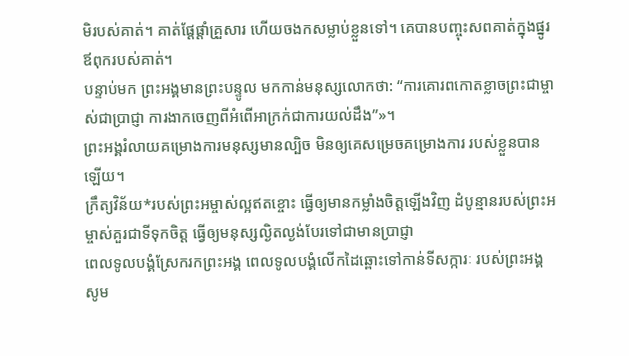មិរបស់គាត់។ គាត់ផ្ដែផ្ដាំគ្រួសារ ហើយចងកសម្លាប់ខ្លួនទៅ។ គេបានបញ្ចុះសពគាត់ក្នុងផ្នូរឪពុករបស់គាត់។
បន្ទាប់មក ព្រះអង្គមានព្រះបន្ទូល មកកាន់មនុស្សលោកថា: “ការគោរពកោតខ្លាចព្រះជាម្ចាស់ជាប្រាជ្ញា ការងាកចេញពីអំពើអាក្រក់ជាការយល់ដឹង”»។
ព្រះអង្គរំលាយគម្រោងការមនុស្សមានល្បិច មិនឲ្យគេសម្រេចគម្រោងការ របស់ខ្លួនបានឡើយ។
ក្រឹត្យវិន័យ*របស់ព្រះអម្ចាស់ល្អឥតខ្ចោះ ធ្វើឲ្យមានកម្លាំងចិត្តឡើងវិញ ដំបូន្មានរបស់ព្រះអម្ចាស់គួរជាទីទុកចិត្ត ធ្វើឲ្យមនុស្សល្ងិតល្ងង់បែរទៅជាមានប្រាជ្ញា
ពេលទូលបង្គំស្រែករកព្រះអង្គ ពេលទូលបង្គំលើកដៃឆ្ពោះទៅកាន់ទីសក្ការៈ របស់ព្រះអង្គ សូម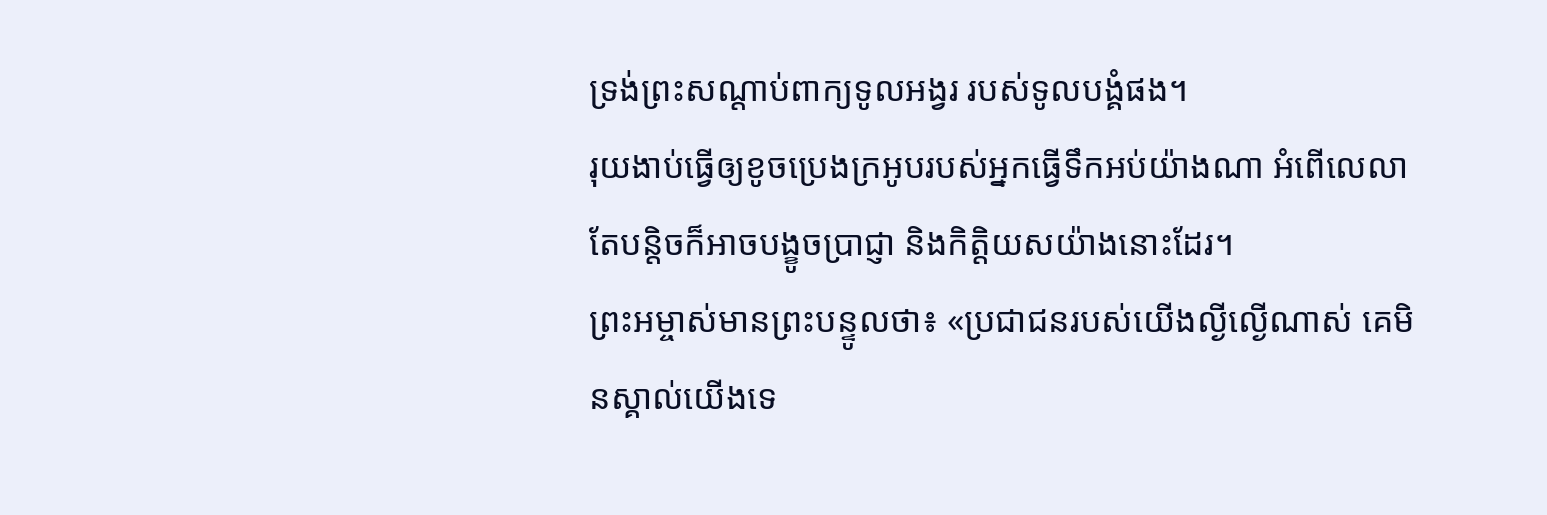ទ្រង់ព្រះសណ្ដាប់ពាក្យទូលអង្វរ របស់ទូលបង្គំផង។
រុយងាប់ធ្វើឲ្យខូចប្រេងក្រអូបរបស់អ្នកធ្វើទឹកអប់យ៉ាងណា អំពើលេលាតែបន្តិចក៏អាចបង្ខូចប្រាជ្ញា និងកិត្តិយសយ៉ាងនោះដែរ។
ព្រះអម្ចាស់មានព្រះបន្ទូលថា៖ «ប្រជាជនរបស់យើងល្ងីល្ងើណាស់ គេមិនស្គាល់យើងទេ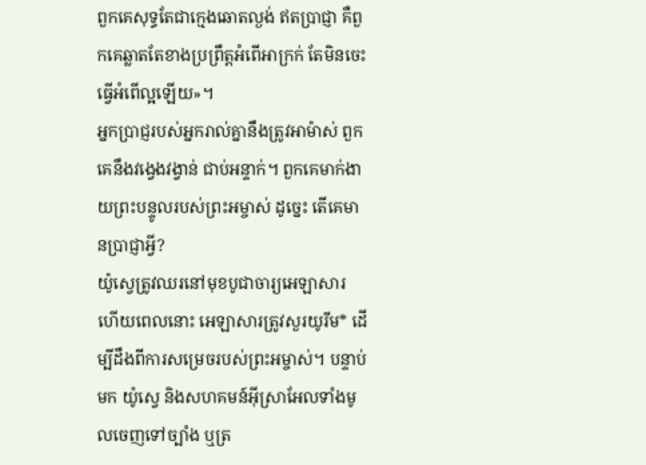ពួកគេសុទ្ធតែជាក្មេងឆោតល្ងង់ ឥតប្រាជ្ញា គឺពួកគេឆ្លាតតែខាងប្រព្រឹត្តអំពើអាក្រក់ តែមិនចេះធ្វើអំពើល្អឡើយ»។
អ្នកប្រាជ្ញរបស់អ្នករាល់គ្នានឹងត្រូវអាម៉ាស់ ពួកគេនឹងវង្វេងវង្វាន់ ជាប់អន្ទាក់។ ពួកគេមាក់ងាយព្រះបន្ទូលរបស់ព្រះអម្ចាស់ ដូច្នេះ តើគេមានប្រាជ្ញាអ្វី?
យ៉ូស្វេត្រូវឈរនៅមុខបូជាចារ្យអេឡាសារ ហើយពេលនោះ អេឡាសារត្រូវសួរយូរីម* ដើម្បីដឹងពីការសម្រេចរបស់ព្រះអម្ចាស់។ បន្ទាប់មក យ៉ូស្វេ និងសហគមន៍អ៊ីស្រាអែលទាំងមូលចេញទៅច្បាំង ឬត្រ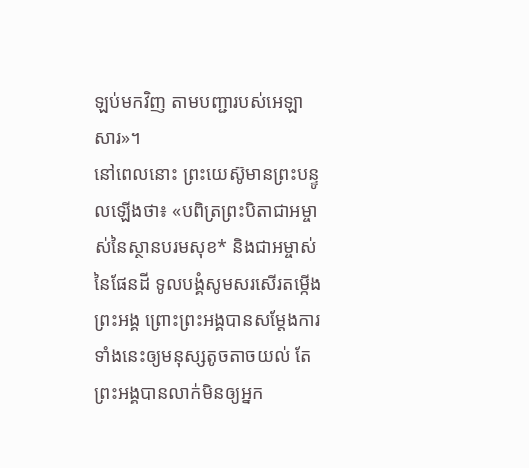ឡប់មកវិញ តាមបញ្ជារបស់អេឡាសារ»។
នៅពេលនោះ ព្រះយេស៊ូមានព្រះបន្ទូលឡើងថា៖ «បពិត្រព្រះបិតាជាអម្ចាស់នៃស្ថានបរមសុខ* និងជាអម្ចាស់នៃផែនដី ទូលបង្គំសូមសរសើរតម្កើងព្រះអង្គ ព្រោះព្រះអង្គបានសម្តែងការទាំងនេះឲ្យមនុស្សតូចតាចយល់ តែព្រះអង្គបានលាក់មិនឲ្យអ្នក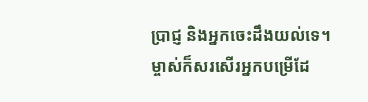ប្រាជ្ញ និងអ្នកចេះដឹងយល់ទេ។
ម្ចាស់ក៏សរសើរអ្នកបម្រើដែ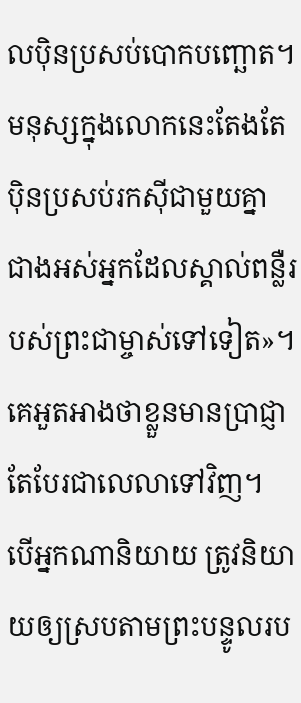លប៉ិនប្រសប់បោកបញ្ឆោត។ មនុស្សក្នុងលោកនេះតែងតែប៉ិនប្រសប់រកស៊ីជាមួយគ្នា ជាងអស់អ្នកដែលស្គាល់ពន្លឺរបស់ព្រះជាម្ចាស់ទៅទៀត»។
គេអួតអាងថាខ្លួនមានប្រាជ្ញា តែបែរជាលេលាទៅវិញ។
បើអ្នកណានិយាយ ត្រូវនិយាយឲ្យស្របតាមព្រះបន្ទូលរប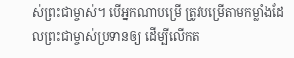ស់ព្រះជាម្ចាស់។ បើអ្នកណាបម្រើ ត្រូវបម្រើតាមកម្លាំងដែលព្រះជាម្ចាស់ប្រទានឲ្យ ដើម្បីលើកត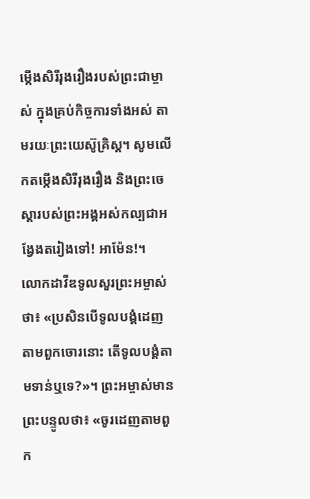ម្កើងសិរីរុងរឿងរបស់ព្រះជាម្ចាស់ ក្នុងគ្រប់កិច្ចការទាំងអស់ តាមរយៈព្រះយេស៊ូគ្រិស្ត។ សូមលើកតម្កើងសិរីរុងរឿង និងព្រះចេស្ដារបស់ព្រះអង្គអស់កល្បជាអង្វែងតរៀងទៅ! អាម៉ែន!។
លោកដាវីឌទូលសួរព្រះអម្ចាស់ថា៖ «ប្រសិនបើទូលបង្គំដេញតាមពួកចោរនោះ តើទូលបង្គំតាមទាន់ឬទេ?»។ ព្រះអម្ចាស់មានព្រះបន្ទូលថា៖ «ចូរដេញតាមពួក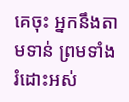គេចុះ អ្នកនឹងតាមទាន់ ព្រមទាំងរំដោះអស់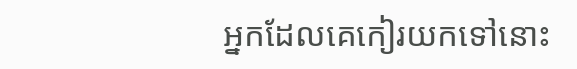អ្នកដែលគេកៀរយកទៅនោះ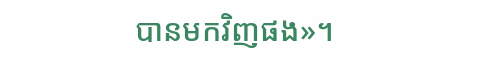បានមកវិញផង»។